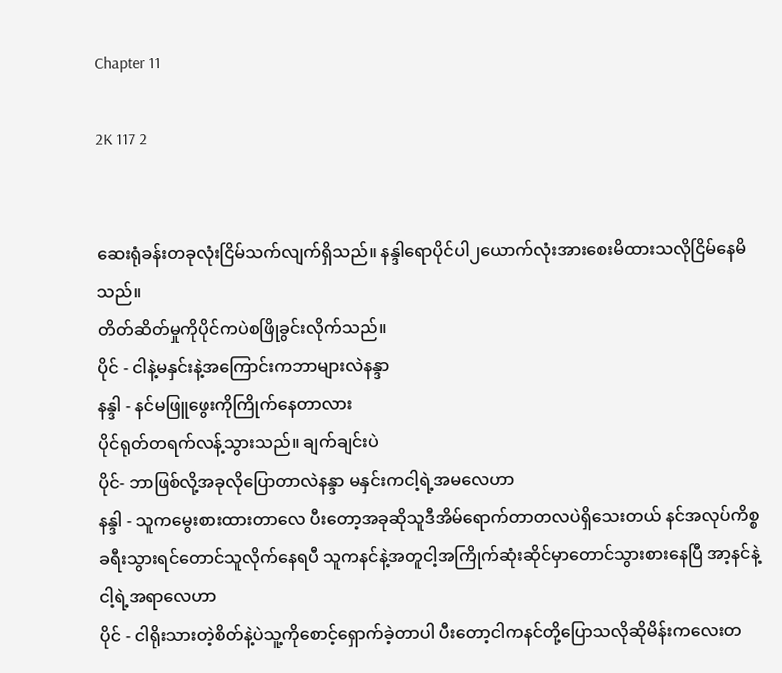Chapter 11

2K 117 2


ဆေးရုံခန်းတခုလုံးငြိမ်သက်လျက်ရှိသည်။ နန္ဒါရောပိုင်ပါ၂ယောက်လုံးအားစေးမိထားသလိုငြိမ်နေမိသည်။
တိတ်ဆိတ်မှုကိုပိုင်ကပဲစဖြိုခွင်းလိုက်သည်။
ပိုင် - ငါနဲ့မနှင်းနဲ့အကြောင်းကဘာများလဲနန္ဒာ
နန္ဒါ - နင်မဖြူဖွေးကိုကြိုက်နေတာလား
ပိုင်ရုတ်တရက်လန့်သွားသည်။ ချက်ချင်းပဲ
ပိုင်- ဘာဖြစ်လို့အခုလိုပြောတာလဲနန္ဒာ မနှင်းကငါ့ရဲ့အမလေဟာ
နန္ဒါ - သူကမွေးစားထားတာလေ ပီးတော့အခုဆိုသူဒီအိမ်ရောက်တာတလပဲရှိသေးတယ် နင်အလုပ်ကိစ္စခရီးသွားရင်တောင်သူလိုက်နေရပီ သူကနင်နဲ့အတူငါ့အကြိုက်ဆုံးဆိုင်မှာတောင်သွားစားနေပြီ အာ့နင်နဲ့ငါ့ရဲ့အရာလေဟာ
ပိုင် - ငါရိုးသားတဲ့စိတ်နဲ့ပဲသူ့ကိုစောင့်ရှောက်ခဲ့တာပါ ပီးတော့ငါကနင်တို့ပြောသလိုဆိုမိန်းကလေးတ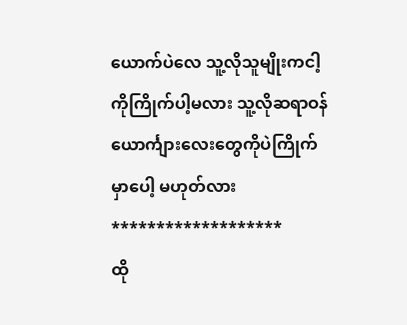ယောက်ပဲလေ သူ့လိုသူမျိုးကငါ့ကိုကြိုက်ပါ့မလား သူ့လိုဆရာဝန်ယောင်္ကျားလေးတွေကိုပဲကြိုက်မှာပေါ့ မဟုတ်လား
*******************
ထို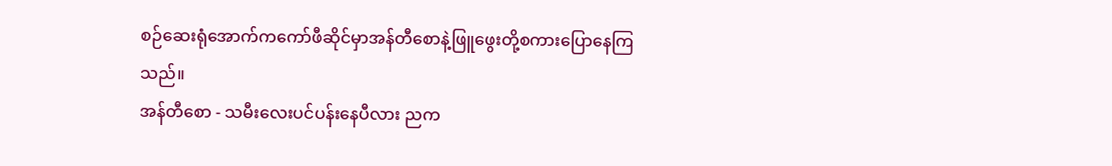စဉ်ဆေးရုံအောက်ကကော်ဖီဆိုင်မှာအန်တီစောနဲ့ဖြူဖွေးတို့စကားပြောနေကြသည်။
အန်တီစော - သမီးလေးပင်ပန်းနေပီလား ညက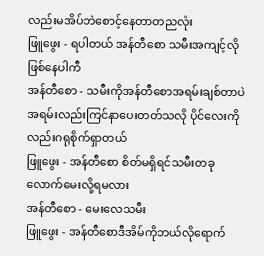လည်းမအိပ်ဘဲစောင့်နေတာတညလုံး
ဖြူဖွေး - ရပါတယ် အန်တီစော သမီးအကျင့်လိုဖြစ်နေပါကီ
အန်တီစော - သမီးကိုအန်တီစောအရမ်းချစ်တာပဲ အရမ်းလည်းကြင်နာပေးတတ်သလို ပိုင်လေးကိုလည်းဂရုစိုက်ရှာတယ်
ဖြူဖွေး - အန်တီစော စိတ်မရှိရင်သမီးတခုလောက်မေးလို့ရမလား
အန်တီစော - မေးလေသမီး
ဖြူဖွေး - အန်တီစောဒီအိမ်ကိုဘယ်လိုရောက်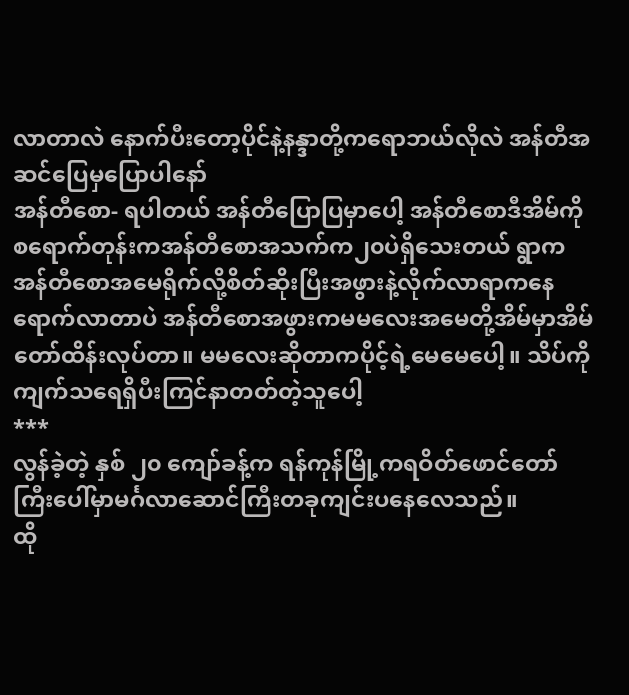လာတာလဲ နောက်ပီးတော့ပိုင်နဲ့နန္ဒာတို့ကရောဘယ်လိုလဲ အန်တီအဆင်ပြေမှပြောပါနော်
အန်တီစော- ရပါတယ် အန်တီပြောပြမှာပေါ့ အန်တီစောဒီအိမ်ကိုစရောက်တုန်းကအန်တီစောအသက်က၂၀ပဲရှိသေးတယ် ရွာကအန်တီစောအမေရိုက်လို့စိတ်ဆိုးပြီးအဖွားနဲ့လိုက်လာရာကနေရောက်လာတာပဲ အန်တီစောအဖွားကမမလေးအမေတို့အိမ်မှာအိမ်တော်ထိန်းလုပ်တာ။ မမလေးဆိုတာကပိုင့်ရဲ့မေမေပေါ့။ သိပ်ကိုကျက်သရေရှိပီးကြင်နာတတ်တဲ့သူပေါ့
***
လွန်ခဲ့တဲ့ နှစ် ၂၀ ကျော်ခန့်က ရန်ကုန်မြို့ကရဝိတ်ဖောင်တော်ကြီးပေါ်မှာမင်္ဂလာဆောင်ကြီးတခုကျင်းပနေလေသည်။
ထို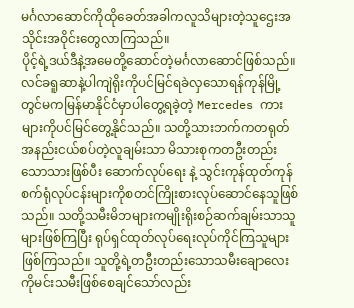မင်္ဂလာဆောင်ကိုထိုခေတ်အခါကလူသိများတဲ့သူဌေးအသိုင်းအဝိုင်းတွေလာကြသည်။
ပိုင့်ရဲ့ဒယ်ဒီနဲ့အမေတို့ဆောင်တဲ့မင်္ဂလာဆောင်ဖြစ်သည်။
လင်ခရူဆာနဲ့ပါကျဲရိုးကိုပင်မြင်ရခဲလှသောရန်ကုန်မြို့တွင်မကမြန်မာနိုင်ငံမှာပါတွေ့ရခဲ့တဲ့ Mercedes ကားများကိုပင်မြင်တွေ့နိုင်သည်။ သတို့သားဘက်ကတရုတ်အနည်းငယ်စပ်တဲ့လူချမ်းသာ မိသားစုကတဦးတည်းသောသားဖြစ်ပီး ဆောက်လုပ်ရေး နဲ့ သွင်းကုန်ထုတ်ကုန် စက်ရုံလုပ်ငန်းများကိုစတင်ကြိုးစားလုပ်ဆောင်နေသူဖြစ်သည်။ သတို့သမီးမိဘများကမျိုးရိုးစဉ်ဆက်ချမ်းသာသူများဖြစ်ကြပြီး ရုပ်ရှင်ထုတ်လုပ်ရေးလုပ်ကိုင်ကြသူများဖြစ်ကြသည်။ သူတို့ရဲ့တဦးတည်းသောသမီးချောလေးကိုမင်းသမီးဖြစ်စေချင်သော်လည်း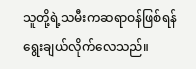သူတို့ရဲ့သမီးကဆရာဝန်ဖြစ်ရန်ရွေးချယ်လိုက်လေသည်။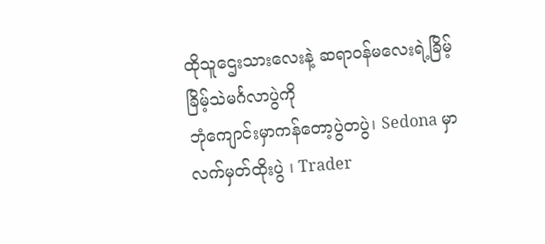ထိုသူဌေးသားလေးနဲ့ ဆရာဝန်မလေးရဲ့ခြိမ့်ခြိမ့်သဲမင်္ဂလာပွဲကို
ဘုံကျောင်းမှာကန်တော့ပွဲတပွဲ၊ Sedona မှာ လက်မှတ်ထိုးပွဲ ၊ Trader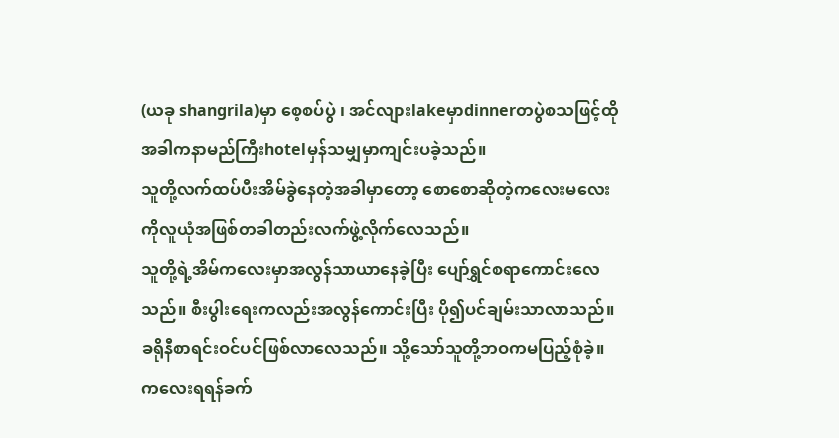(ယခု shangrila)မှာ စေ့စပ်ပွဲ ၊ အင်လျားlakeမှာdinnerတပွဲစသဖြင့်ထိုအခါကနာမည်ကြီးhotelမှန်သမျှမှာကျင်းပခဲ့သည်။
သူတို့လက်ထပ်ပီးအိမ်ခွဲနေတဲ့အခါမှာတော့ စောစောဆိုတဲ့ကလေးမလေးကိုလူယုံအဖြစ်တခါတည်းလက်ဖွဲ့လိုက်လေသည်။
သူတို့ရဲ့အိမ်ကလေးမှာအလွန်သာယာနေခဲ့ပြီး ပျော်ရွှင်စရာကောင်းလေသည်။ စီးပွါးရေးကလည်းအလွန်ကောင်းပြီး ပို၍ပင်ချမ်းသာလာသည်။ ခရိုနီစာရင်းဝင်ပင်ဖြစ်လာလေသည်။ သို့သော်သူတို့ဘဝကမပြည့်စုံခဲ့။ ကလေးရရန်ခက်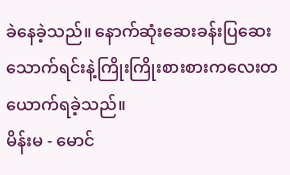ခဲနေခဲ့သည်။ နောက်ဆုံးဆေးခန်းပြဆေးသောက်ရင်းနဲ့ကြိုးကြိုးစားစားကလေးတယောက်ရခဲ့သည်။
မိန်းမ - မောင်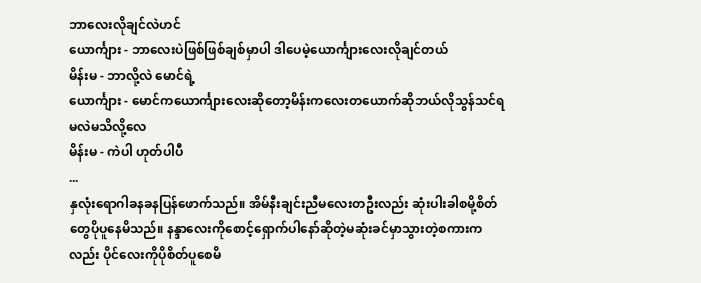ဘာလေးလိုချင်လဲဟင်
ယောင်္ကျား - ဘာလေးပဲဖြစ်ဖြစ်ချစ်မှာပါ ဒါပေမဲ့ယောင်္ကျားလေးလိုချင်တယ်
မိန်းမ - ဘာလို့လဲ မောင်ရဲ့
ယောင်္ကျား - မောင်ကယောင်္ကျားလေးဆိုတော့မိန်းကလေးတယောက်ဆိုဘယ်လိုသွန်သင်ရမလဲမသိလို့လေ
မိန်းမ - ကဲပါ ဟုတ်ပါပီ
...
နှလုံးရောဂါခနခနပြန်ဖောက်သည်။ အိမ်နီးချင်းညီမလေးတဦးလည်း ဆုံးပါးခါစမို့စိတ်တွေပိုပူနေမိသည်။ နန္ဒာလေးကိုစောင့်ရှောက်ပါနော်ဆိုတဲ့မဆုံးခင်မှာသွားတဲ့စကားကလည်း ပိုင်လေးကိုပိုစိတ်ပူစေမိ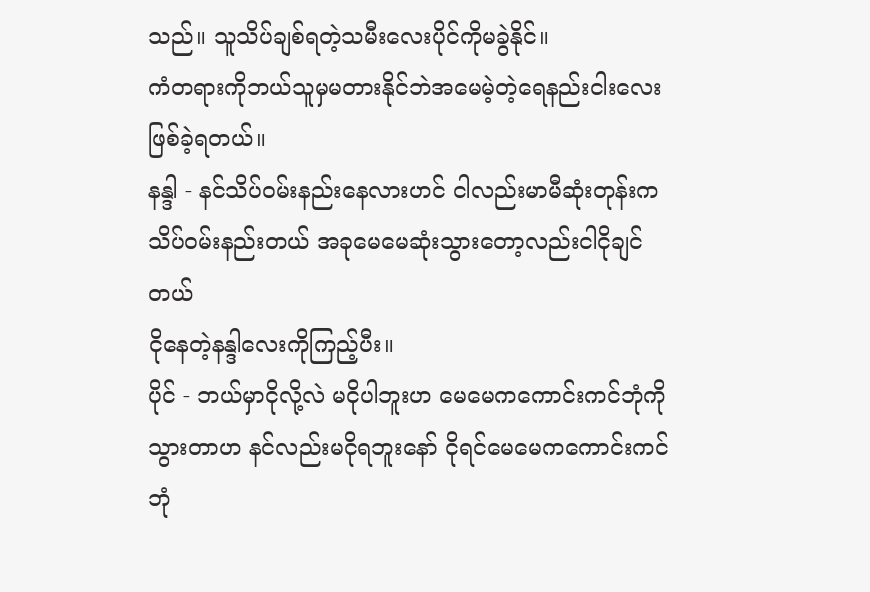သည်။ သူသိပ်ချစ်ရတဲ့သမီးလေးပိုင်ကိုမခွဲနိုင်။
ကံတရားကိုဘယ်သူမှမတားနိုင်ဘဲအမေမဲ့တဲ့ရေနည်းငါးလေးဖြစ်ခဲ့ရတယ်။
နန္ဒါ - နင်သိပ်ဝမ်းနည်းနေလားဟင် ငါလည်းမာမီဆုံးတုန်းကသိပ်ဝမ်းနည်းတယ် အခုမေမေဆုံးသွားတော့လည်းငါငိုချင်တယ်
ငိုနေတဲ့နန္ဒါလေးကိုကြည့်ပီး။
ပိုင် - ဘယ်မှာငိုလို့လဲ မငိုပါဘူးဟ မေမေကကောင်းကင်ဘုံကိုသွားတာဟ နင်လည်းမငိုရဘူးနော် ငိုရင်မေမေကကောင်းကင်ဘုံ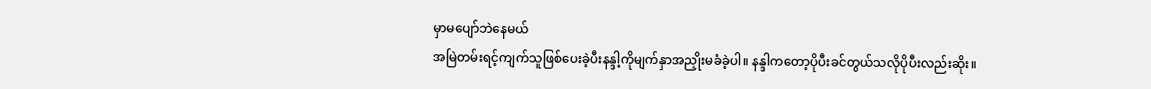မှာမပျော်ဘဲနေမယ်
အမြဲတမ်းရင့်ကျက်သူဖြစ်ပေးခဲ့ပီးနန္ဒါ့ကိုမျက်နှာအညှိုးမခံခဲ့ပါ။ နန္ဒါကတော့ပိုပီးခင်တွယ်သလိုပိုပီးလည်းဆိုး။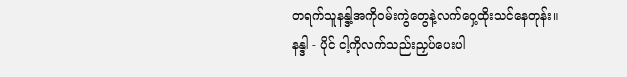တရက်သူနန္ဒါ့အကိုဝမ်းကွဲတွေနဲ့လက်ဝှေ့ထိုးသင်နေတုန်း။
နန္ဒါ - ပိုင် ငါ့ကိုလက်သည်းညှပ်ပေးပါ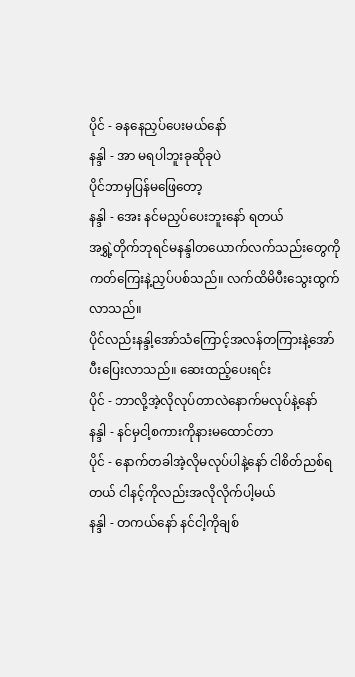ပိုင် - ခနနေညှပ်ပေးမယ်နော်
နန္ဒါ - အာ မရပါဘူးခုဆိုခုပဲ
ပိုင်ဘာမှပြန်မဖြေတော့
နန္ဒါ - အေး နင်မညှပ်ပေးဘူးနော် ရတယ်
အရွှဲ့တိုက်ဘုရင်မနန္ဒါတယောက်လက်သည်းတွေကိုကတ်ကြေးနဲ့ညှပ်ပစ်သည်။ လက်ထိမိပီးသွေးထွက်လာသည်။
ပိုင်လည်းနန္ဒါ့အော်သံကြောင့်အလန်တကြားနဲ့အော်ပီးပြေးလာသည်။ ဆေးထည့်ပေးရင်း
ပိုင် - ဘာလို့အဲ့လိုလုပ်တာလဲနောက်မလုပ်နဲ့နော်
နန္ဒါ - နင်မှငါ့စကားကိုနားမထောင်တာ
ပိုင် - နောက်တခါအဲ့လိုမလုပ်ပါနဲ့နော် ငါစိတ်ညစ်ရတယ် ငါနင့်ကိုလည်းအလိုလိုက်ပါ့မယ်
နန္ဒါ - တကယ်နော် နင်ငါ့ကိုချစ်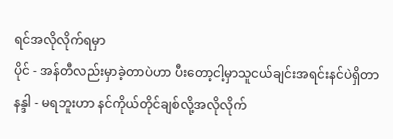ရင်အလိုလိုက်ရမှာ
ပိုင် - အန်တီလည်းမှာခဲ့တာပဲဟာ ပီးတော့ငါ့မှာသူငယ်ချင်းအရင်းနင်ပဲရှိတာ
နန္ဒါ - မရဘူးဟာ နင်ကိုယ်တိုင်ချစ်လို့အလိုလိုက်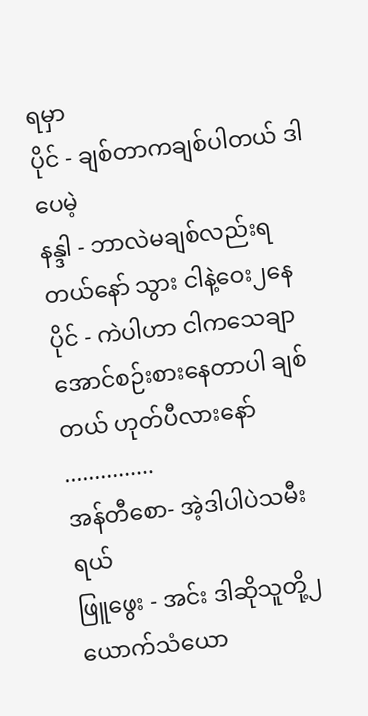ရမှာ
ပိုင် - ချစ်တာကချစ်ပါတယ် ဒါပေမဲ့
နန္ဒါ - ဘာလဲမချစ်လည်းရတယ်နော် သွား ငါနဲ့ဝေး၂နေ
ပိုင် - ကဲပါဟာ ငါကသေချာအောင်စဉ်းစားနေတာပါ ချစ်တယ် ဟုတ်ပီလားနော်
...............
အန်တီစော- အဲ့ဒါပါပဲသမီးရယ်
ဖြူဖွေး - အင်း ဒါဆိုသူတို့၂ယောက်သံယော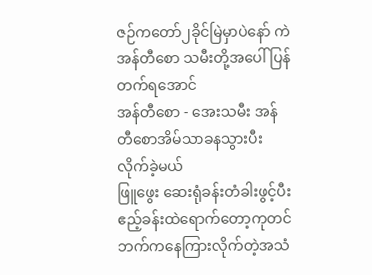ဇဉ်ကတော်၂ခိုင်မြဲမှာပဲနော် ကဲအန်တီစော သမီးတို့အပေါ်ပြန်တက်ရအောင်
အန်တီစော - အေးသမီး အန်တီစောအိမ်သာခနသွားပီးလိုက်ခဲ့မယ်
ဖြူဖွေး ဆေးရုံခန်းတံခါးဖွင့်ပီးဧည့်ခန်းထဲရောက်တော့ကုတင်ဘက်ကနေကြားလိုက်တဲ့အသံ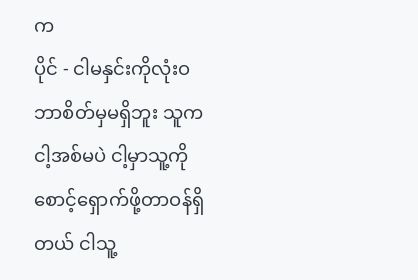က
ပိုင် - ငါမနှင်းကိုလုံးဝဘာစိတ်မှမရှိဘူး သူကငါ့အစ်မပဲ ငါ့မှာသူ့ကိုစောင့်ရှောက်ဖို့တာဝန်ရှိတယ် ငါသူ့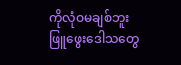ကိုလုံဝမချစ်ဘူး
ဖြူဖွေးဒေါသတွေ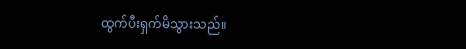ထွက်ပီးရှက်မိသွားသည်။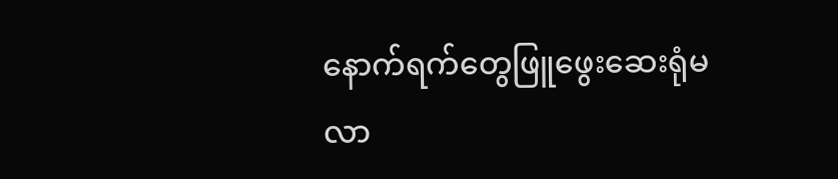နောက်ရက်တွေဖြူဖွေးဆေးရုံမလာ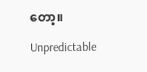တော့။

Unpredictable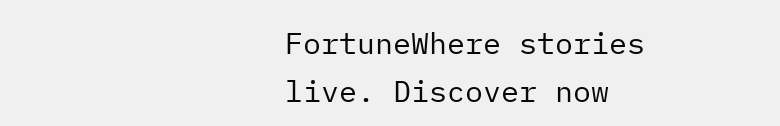FortuneWhere stories live. Discover now